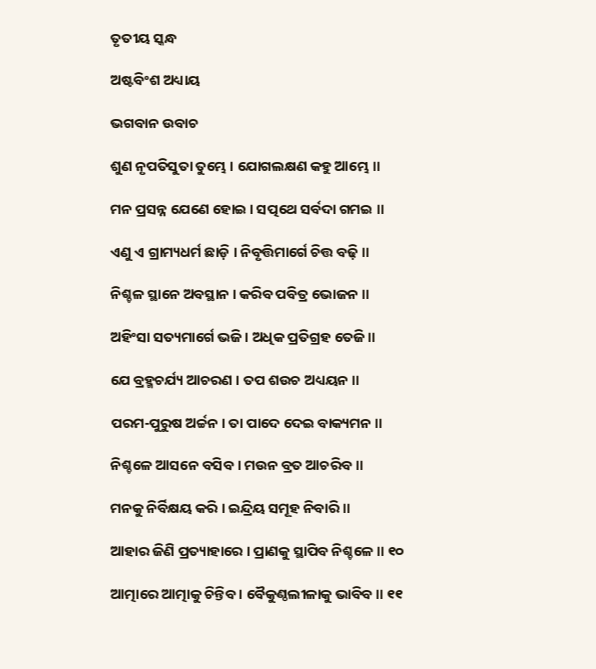ତୃତୀୟ ସ୍କନ୍ଧ

ଅଷ୍ଟବିଂଶ ଅଧ୍ୟାୟ

ଭଗବାନ ଉବାଚ

ଶୁଣ ନୃପତିସୁତା ତୁମ୍ଭେ । ଯୋଗଲକ୍ଷଣ କହୁ ଆମ୍ଭେ ॥

ମନ ପ୍ରସନ୍ନ ଯେଣେ ହୋଇ । ସତ୍ପଥେ ସର୍ବଦା ଗମଇ ॥

ଏଣୁ ଏ ଗ୍ରାମ୍ୟଧର୍ମ ଛାଡ଼ି । ନିବୃତ୍ତିମାର୍ଗେ ଚିତ୍ତ ବଢ଼ି ॥

ନିଶ୍ଚଳ ସ୍ଥାନେ ଅବସ୍ଥାନ । କରିବ ପବିତ୍ର ଭୋଜନ ॥

ଅହିଂସା ସତ୍ୟମାର୍ଗେ ଭଜି । ଅଧିକ ପ୍ରତିଗ୍ରହ ତେଜି ॥

ଯେ ବ୍ରହ୍ମଚର୍ଯ୍ୟ ଆଚରଣ । ତପ ଶଉଚ ଅଧ୍ୟୟନ ॥

ପରମ-ପୁରୁଷ ଅର୍ଚ୍ଚନ । ତା ପାଦେ ଦେଇ ବାକ୍ୟମନ ॥

ନିଶ୍ଚଳେ ଆସନେ ବସିବ । ମଉନ ବ୍ରତ ଆଚରିବ ॥

ମନକୁ ନିର୍ବିକ୍ଷୟ କରି । ଇନ୍ଦ୍ରିୟ ସମୂହ ନିବାରି ॥

ଆହାର ଜିଣି ପ୍ରତ୍ୟାହାରେ । ପ୍ରାଣକୁ ସ୍ଥାପିବ ନିଶ୍ଚଳେ ॥ ୧୦

ଆତ୍ମାରେ ଆତ୍ମାକୁ ଚିନ୍ତିବ । ବୈକୁଣ୍ଠଲୀଳାକୁ ଭାବିବ ॥ ୧୧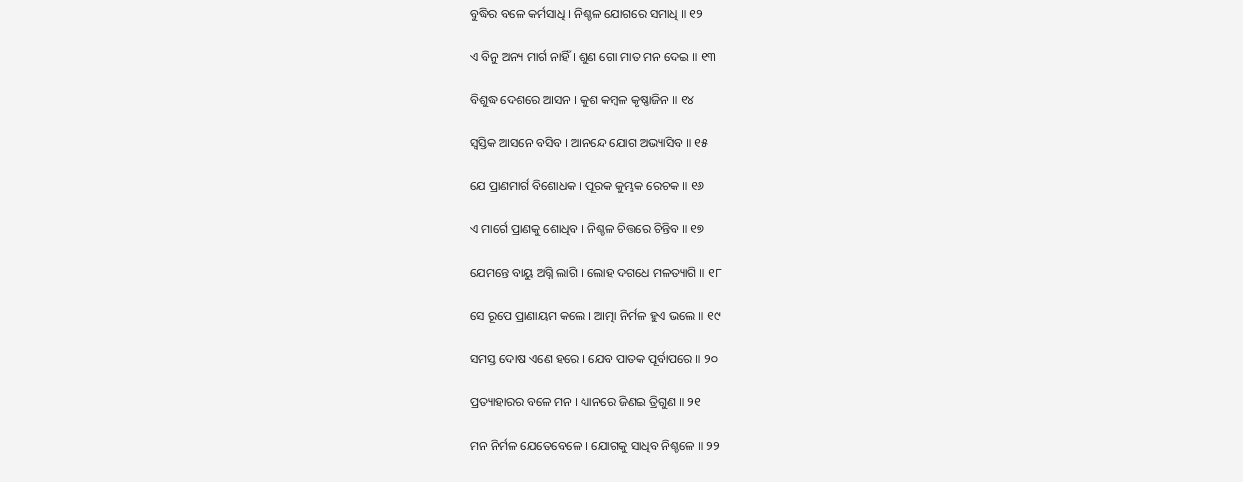ବୁଦ୍ଧିର ବଳେ କର୍ମସାଧି । ନିଶ୍ଚଳ ଯୋଗରେ ସମାଧି ॥ ୧୨

ଏ ବିନୁ ଅନ୍ୟ ମାର୍ଗ ନାହିଁ । ଶୁଣ ଗୋ ମାତ ମନ ଦେଇ ॥ ୧୩

ବିଶୁଦ୍ଧ ଦେଶରେ ଆସନ । କୁଶ କମ୍ବଳ କୃଷ୍ଣାଜିନ ॥ ୧୪

ସ୍ୱସ୍ତିକ ଆସନେ ବସିବ । ଆନନ୍ଦେ ଯୋଗ ଅଭ୍ୟାସିବ ॥ ୧୫

ଯେ ପ୍ରାଣମାର୍ଗ ବିଶୋଧକ । ପୂରକ କୁମ୍ଭକ ରେଚକ ॥ ୧୬

ଏ ମାର୍ଗେ ପ୍ରାଣକୁ ଶୋଧିବ । ନିଶ୍ଚଳ ଚିତ୍ତରେ ଚିନ୍ତିବ ॥ ୧୭

ଯେମନ୍ତେ ବାୟୁ ଅଗ୍ନି ଲାଗି । ଲୋହ ଦଗଧେ ମଳତ୍ୟାଗି ॥ ୧୮

ସେ ରୂପେ ପ୍ରାଣାୟମ କଲେ । ଆତ୍ମା ନିର୍ମଳ ହୁଏ ଭଲେ ॥ ୧୯

ସମସ୍ତ ଦୋଷ ଏଣେ ହରେ । ଯେବ ପାତକ ପୂର୍ବାପରେ ॥ ୨୦

ପ୍ରତ୍ୟାହାରର ବଳେ ମନ । ଧ୍ୟାନରେ ଜିଣଇ ତ୍ରିଗୁଣ ॥ ୨୧

ମନ ନିର୍ମଳ ଯେତେବେଳେ । ଯୋଗକୁ ସାଧିବ ନିଶ୍ଚଳେ ॥ ୨୨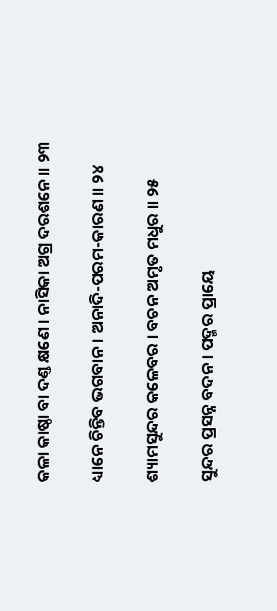କଳା କାଷ୍ଠା ବା ଦଣ୍ତ କ୍ଷଣେ । ନାସିକା ଅଗ୍ର ଦରଶନେ ॥ ୨୩

ଧ୍ୟାନେ ଚିନ୍ତିବ ଭଗବାନ । ଅନାଦି-ପରମ-କାରଣ ॥ ୨୪

ଶ୍ୟାମସୁନ୍ଦର କଳେବର । ବଚନ ଅମୃତ ମଧୁର ॥ ୨୫

ସୁନ୍ଦର ପ୍ରସନ୍ନ ବଦନ । ପଦ୍ମର ପ୍ରାୟେ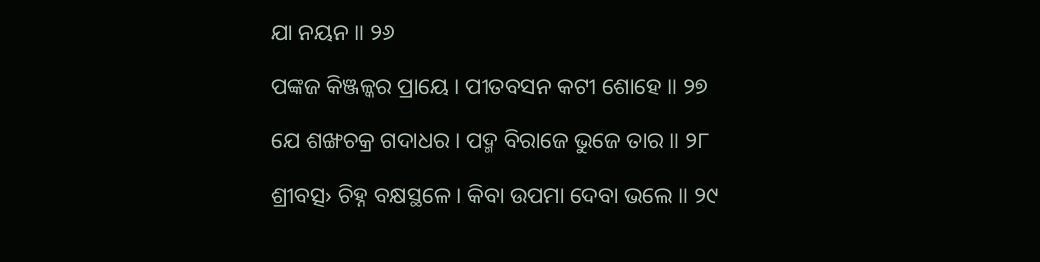ଯା ନୟନ ॥ ୨୬

ପଙ୍କଜ କିଞ୍ଜଳ୍କର ପ୍ରାୟେ । ପୀତବସନ କଟୀ ଶୋହେ ॥ ୨୭

ଯେ ଶଙ୍ଖଚକ୍ର ଗଦାଧର । ପଦ୍ମ ବିରାଜେ ଭୁଜେ ତାର ॥ ୨୮

ଶ୍ରୀବତ୍ସ› ଚିହ୍ନ ବକ୍ଷସ୍ଥଳେ । କିବା ଉପମା ଦେବା ଭଲେ ॥ ୨୯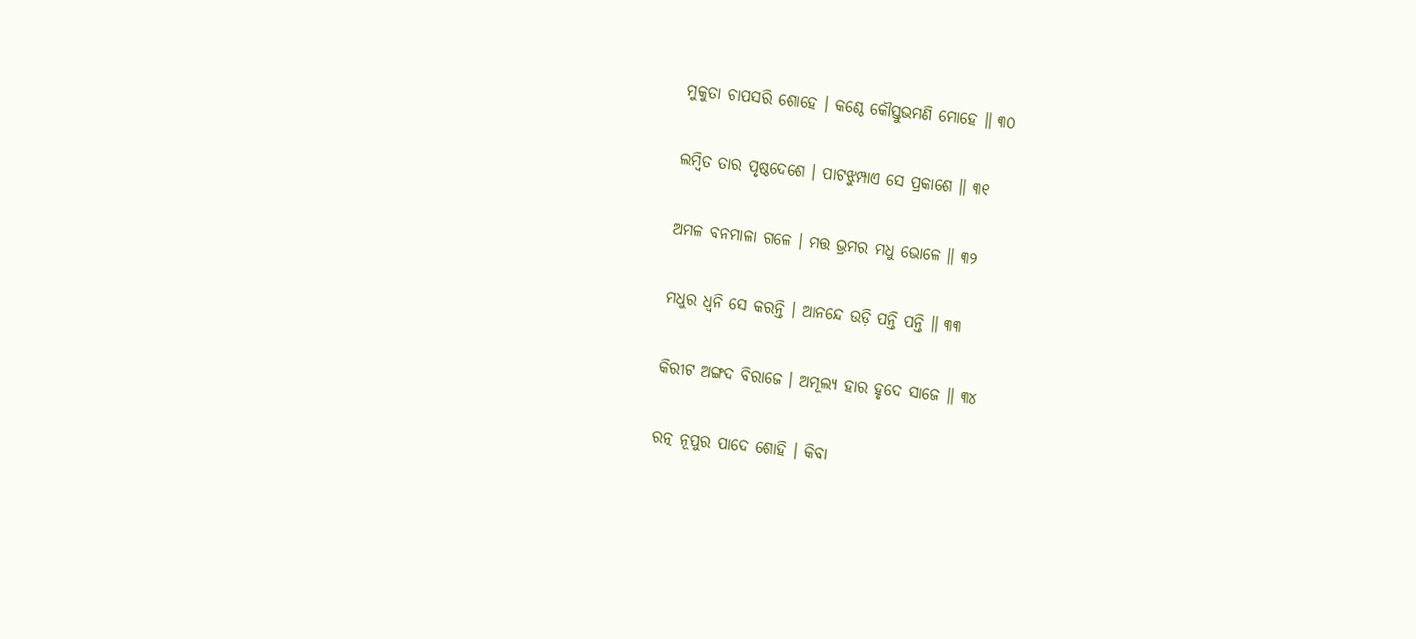ମୁକୁତା ଚାପସରି ଶୋହେ । କଣ୍ଠେ କୌସ୍ତୁଭମଣି ମୋହେ ॥ ୩୦

ଲମ୍ବିତ ତାର ପୃଷ୍ଠଦେଶେ । ପାଟଝୁମ୍ପାଏ ସେ ପ୍ରକାଶେ ॥ ୩୧

ଅମଳ ବନମାଳା ଗଳେ । ମତ୍ତ ଭ୍ରମର ମଧୁ ଭୋଳେ ॥ ୩୨

ମଧୁର ଧ୍ୱନି ସେ କରନ୍ତି । ଆନନ୍ଦେ ଉଡ଼ି ପନ୍ତି ପନ୍ତି ॥ ୩୩

କିରୀଟ ଅଙ୍ଗଦ ବିରାଜେ । ଅମୂଲ୍ୟ ହାର ହୃଦେ ସାଜେ ॥ ୩୪

ରତ୍ନ ନୂପୁର ପାଦେ ଶୋହି । କିବା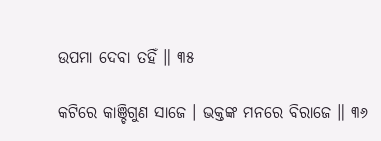ଉପମା ଦେବା ତହିଁ ॥ ୩୫

କଟିରେ କାଞ୍ଚିଗୁଣ ସାଜେ । ଭକ୍ତଙ୍କ ମନରେ ବିରାଜେ ॥ ୩୬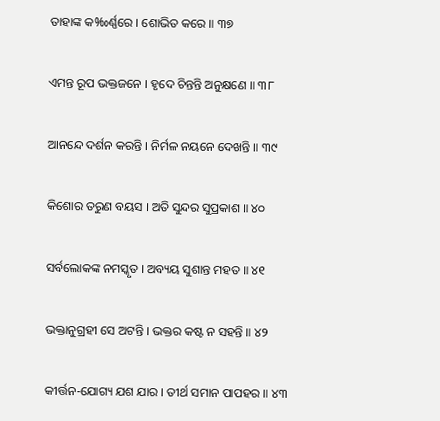ତାହାଙ୍କ କ‰ର୍ଣ୍ଣରେ । ଶୋଭିତ କରେ ॥ ୩୭

ଏମନ୍ତ ରୂପ ଭକ୍ତଜନେ । ହୃଦେ ଚିନ୍ତନ୍ତି ଅନୁକ୍ଷଣେ ॥ ୩୮

ଆନନ୍ଦେ ଦର୍ଶନ କରନ୍ତି । ନିର୍ମଳ ନୟନେ ଦେଖନ୍ତି ॥ ୩୯

କିଶୋର ତରୁଣ ବୟସ । ଅତି ସୁନ୍ଦର ସୁପ୍ରକାଶ ॥ ୪୦

ସର୍ବଲୋକଙ୍କ ନମସ୍କୃତ । ଅବ୍ୟୟ ସୁଶାନ୍ତ ମହତ ॥ ୪୧

ଭକ୍ତାନୁଗ୍ରହୀ ସେ ଅଟନ୍ତି । ଭକ୍ତର କଷ୍ଟ ନ ସହନ୍ତି ॥ ୪୨

କୀର୍ତ୍ତନ-ଯୋଗ୍ୟ ଯଶ ଯାର । ତୀର୍ଥ ସମାନ ପାପହର ॥ ୪୩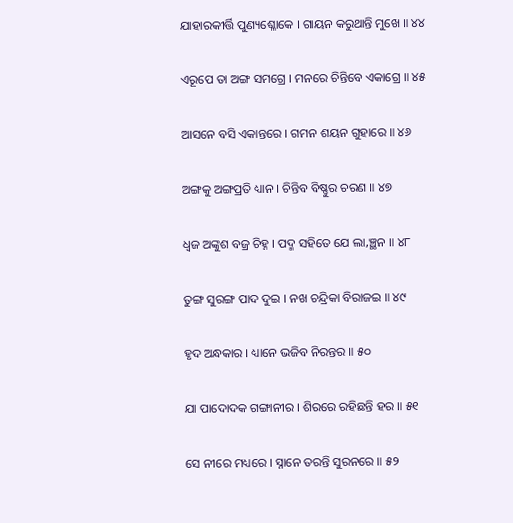ଯାହାରକୀର୍ତ୍ତି ପୁଣ୍ୟଶ୍ଳୋକେ । ଗାୟନ କରୁଥାନ୍ତି ମୁଖେ ॥ ୪୪

ଏରୂପେ ତା ଅଙ୍ଗ ସମଗ୍ରେ । ମନରେ ଚିନ୍ତିବେ ଏକାଗ୍ରେ ॥ ୪୫

ଆସନେ ବସି ଏକାନ୍ତରେ । ଗମନ ଶୟନ ଗୁହାରେ ॥ ୪୬

ଅଙ୍ଗକୁ ଅଙ୍ଗପ୍ରତି ଧ୍ୟାନ । ଚିନ୍ତିବ ବିଷ୍ଣୁର ଚରଣ ॥ ୪୭

ଧ୍ୱଜ ଅଙ୍କୁଶ ବଜ୍ର ଚିହ୍ନ । ପଦ୍ମ ସହିତେ ଯେ ଲା‚ଞ୍ଛନ ॥ ୪୮

ତୁଙ୍ଗ ସୁରଙ୍ଗ ପାଦ ଦୁଇ । ନଖ ଚନ୍ଦ୍ରିକା ବିରାଜଇ ॥ ୪୯

ହୃଦ ଅନ୍ଧକାର । ଧ୍ୟାନେ ଭଜିବ ନିରନ୍ତର ॥ ୫୦

ଯା ପାଦୋଦକ ଗଙ୍ଗାନୀର । ଶିରରେ ରହିଛନ୍ତି ହର ॥ ୫୧

ସେ ନୀରେ ମଧ୍ୟରେ । ସ୍ନାନେ ତରନ୍ତି ସୁରନରେ ॥ ୫୨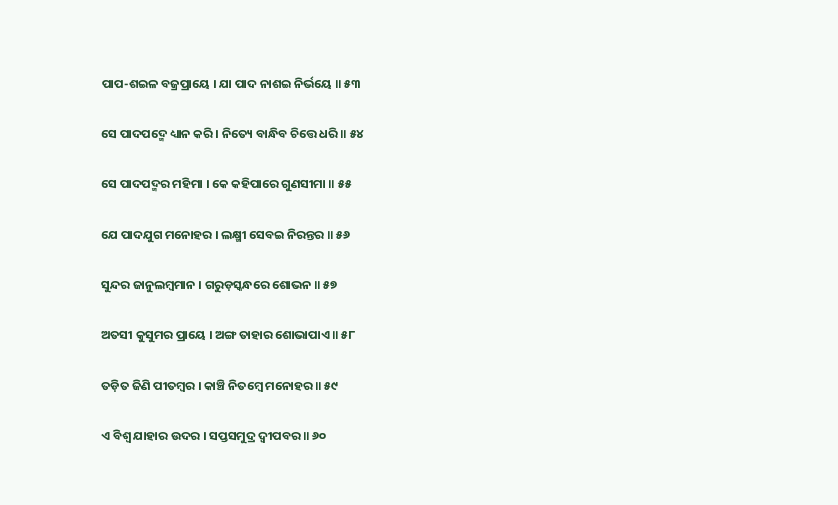ପାପ-ଶଇଳ ବଜ୍ରପ୍ରାୟେ । ଯା ପାଦ ନାଶଇ ନିର୍ଭୟେ ॥ ୫୩

ସେ ପାଦପଦ୍ମେ ଧ୍ୟାନ କରି । ନିତ୍ୟେ ବାନ୍ଧିବ ଚିତ୍ତେ ଧରି ॥ ୫୪

ସେ ପାଦପଦ୍ମର ମହିମା । କେ କହିପାରେ ଗୁଣସୀମା ॥ ୫୫

ଯେ ପାଦଯୁଗ ମନୋହର । ଲକ୍ଷ୍ମୀ ସେବଇ ନିରନ୍ତର ॥ ୫୬

ସୁନ୍ଦର ଜାନୁଲମ୍ବମାନ । ଗରୁଡ଼ସ୍କନ୍ଧରେ ଶୋଭନ ॥ ୫୭

ଅତସୀ କୁସୁମର ପ୍ରାୟେ । ଅଙ୍ଗ ତାହାର ଶୋଭାପାଏ ॥ ୫୮

ତଡ଼ିତ ଜିଣି ପୀତମ୍ବର । କାଞ୍ଚି ନିତମ୍ବେ ମନୋହର ॥ ୫୯

ଏ ବିଶ୍ୱ ଯାହାର ଉଦର । ସପ୍ତସମୁଦ୍ର ଦ୍ୱୀପବର ॥ ୬୦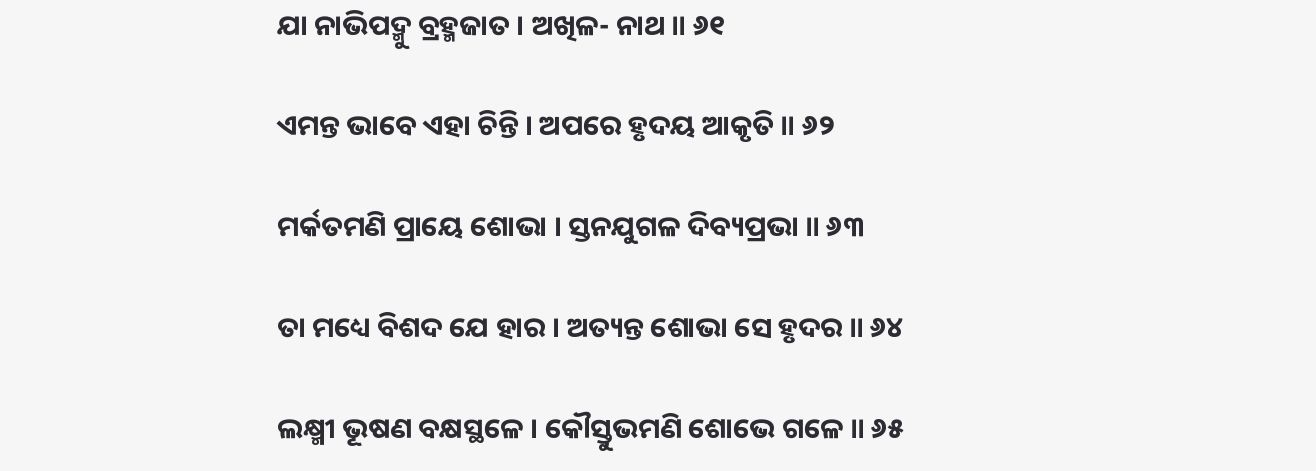ଯା ନାଭିପଦ୍ମୁ ବ୍ରହ୍ମଜାତ । ଅଖିଳ- ନାଥ ॥ ୬୧

ଏମନ୍ତ ଭାବେ ଏହା ଚିନ୍ତି । ଅପରେ ହୃଦୟ ଆକୃତି ॥ ୬୨

ମର୍କତମଣି ପ୍ରାୟେ ଶୋଭା । ସ୍ତନଯୁଗଳ ଦିବ୍ୟପ୍ରଭା ॥ ୬୩

ତା ମଧ୍ୟେ ବିଶଦ ଯେ ହାର । ଅତ୍ୟନ୍ତ ଶୋଭା ସେ ହୃଦର ॥ ୬୪

ଲକ୍ଷ୍ମୀ ଭୂଷଣ ବକ୍ଷସ୍ଥଳେ । କୌସ୍ତୁଭମଣି ଶୋଭେ ଗଳେ ॥ ୬୫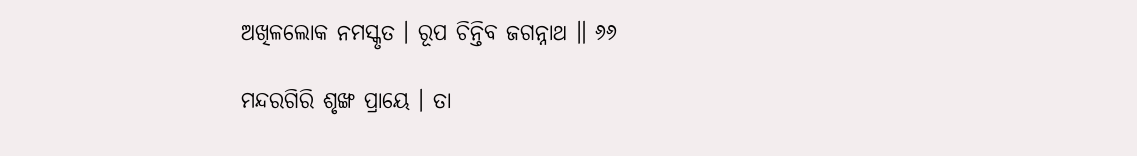ଅଖିଳଲୋକ ନମସ୍କୃତ । ରୂପ ଚିନ୍ତିବ ଜଗନ୍ନାଥ ॥ ୬୬

ମନ୍ଦରଗିରି ଶୃଙ୍ଖ ପ୍ରାୟେ । ତା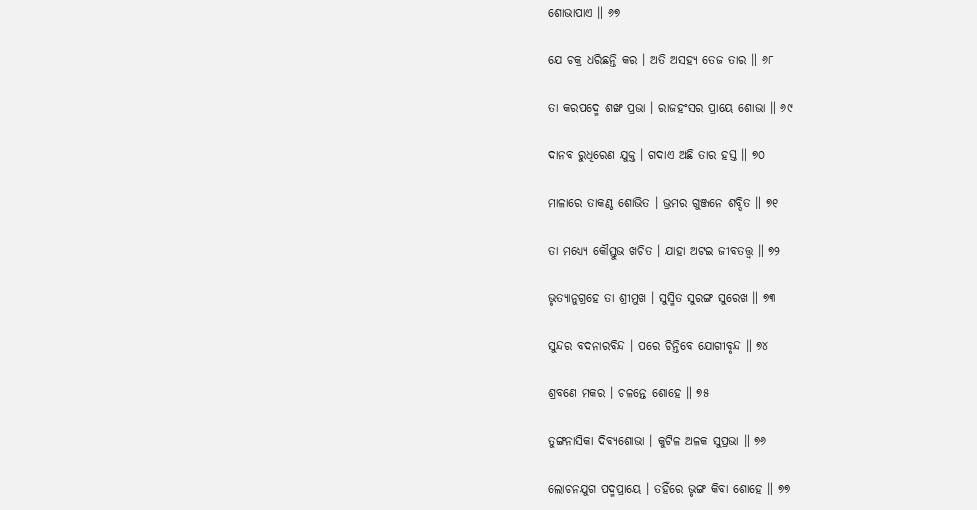ଶୋଭାପାଏ ॥ ୬୭

ଯେ ଚକ୍ର ଧରିଛନ୍ତି କର । ଅତି ଅସହ୍ୟ ତେଜ ତାର ॥ ୬୮

ତା କରପଦ୍ମେ ଶଙ୍ଖ ପ୍ରଭା । ରାଜହଂସର ପ୍ରାୟେ ଶୋଭା ॥ ୬୯

ଦାନବ ରୁଧିରେଣ ଯୁକ୍ତ । ଗଦାଏ ଅଛି ତାର ହସ୍ତ ॥ ୭୦

ମାଳାରେ ତାକଣ୍ଠ ଶୋଭିତ । ଭ୍ରମର ଗୁଞ୍ଜନେ ଶବ୍ଦିତ ॥ ୭୧

ତା ମଧ୍ୟ୍ୟେ କୌସ୍ତୁଭ ଖଚିତ । ଯାହା ଅଟଇ ଜୀବତ‌ତ୍ତ୍ବ ॥ ୭୨

ଭୃତ୍ୟାନୁଗ୍ରହେ ତା ଶ୍ରୀମୁଖ । ସୁସ୍ମିତ ସୁରଙ୍ଗ ସୁରେଖ ॥ ୭୩

ସୁନ୍ଦର ବଦନାରବିନ୍ଦ । ପରେ ଚିନ୍ତିବେ ଯୋଗୀବୃନ୍ଦ ॥ ୭୪

ଶ୍ରବଣେ ମକର । ଚଳନ୍ତେ ଶୋହେ ॥ ୭୫

ତୁଙ୍ଗନାସିକା ଦିବ୍ୟଶୋଭା । କୁଟିଳ ଅଳକ ସୁପ୍ରଭା ॥ ୭୬

ଲୋଚନଯୁଗ ପଦ୍ମପ୍ରାୟେ । ତହିଁରେ ଭୃଙ୍ଗ କିବା ଶୋହେ ॥ ୭୭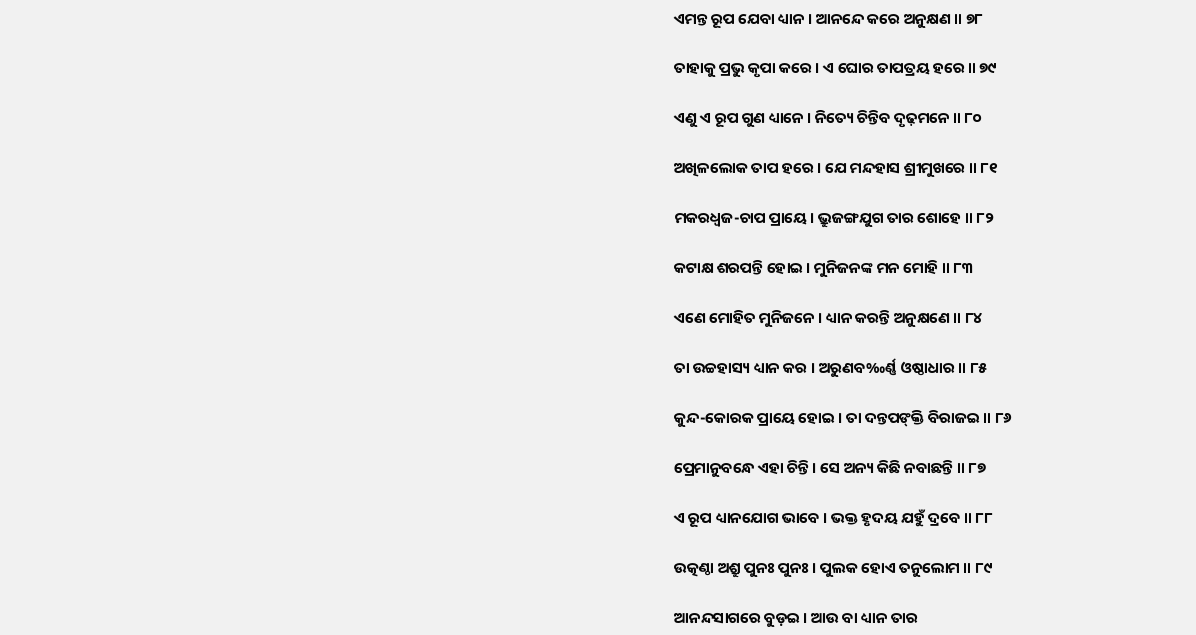ଏମନ୍ତ ରୂପ ଯେବା ଧ୍ୟାନ । ଆନନ୍ଦେ କରେ ଅନୁକ୍ଷଣ ॥ ୭୮

ତାହାକୁ ପ୍ରଭୁ କୃପା କରେ । ଏ ଘୋର ତାପତ୍ରୟ ହରେ ॥ ୭୯

ଏଣୁ ଏ ରୂପ ଗୁଣ ଧ୍ୟାନେ । ନିତ୍ୟେ ଚିନ୍ତିବ ଦୃଢ଼ମନେ ॥ ୮୦

ଅଖିଳଲୋକ ତାପ ହରେ । ଯେ ମନ୍ଦହାସ ଶ୍ରୀମୁଖରେ ॥ ୮୧

ମକରଧ୍ୱଜ-ଚାପ ପ୍ରାୟେ । ଭ୍ରୁଜଙ୍ଗଯୁଗ ତାର ଶୋହେ ॥ ୮୨

କଟାକ୍ଷ ଶରପନ୍ତି ହୋଇ । ମୁନିଜନଙ୍କ ମନ ମୋହି ॥ ୮୩

ଏଣେ ମୋହିତ ମୁନିଜନେ । ଧ୍ୟାନ କରନ୍ତି ଅନୁକ୍ଷଣେ ॥ ୮୪

ତା ଉଚ୍ଚହାସ୍ୟ ଧ୍ୟାନ କର । ଅରୁଣବ‰ର୍ଣ୍ଣ ଓଷ୍ଠାଧାର ॥ ୮୫

କୁନ୍ଦ-କୋରକ ପ୍ରାୟେ ହୋଇ । ତା ଦନ୍ତପଙ୍‌କ୍ତି ବିରାଜଇ ॥ ୮୬

ପ୍ରେମାନୁବନ୍ଧେ ଏହା ଚିନ୍ତି । ସେ ଅନ୍ୟ କିଛି ନବାଛନ୍ତି ॥ ୮୭

ଏ ରୂପ ଧ୍ୟାନଯୋଗ ଭାବେ । ଭକ୍ତ ହୃଦୟ ଯହୁଁ ଦ୍ରବେ ॥ ୮୮

ଉତ୍କଣ୍ଠା ଅଶ୍ରୁ ପୁନଃ ପୁନଃ । ପୁଲକ ହୋଏ ତନୁଲୋମ ॥ ୮୯

ଆନନ୍ଦସାଗରେ ବୁଡ଼ଇ । ଆଉ ବା ଧ୍ୟାନ ତାର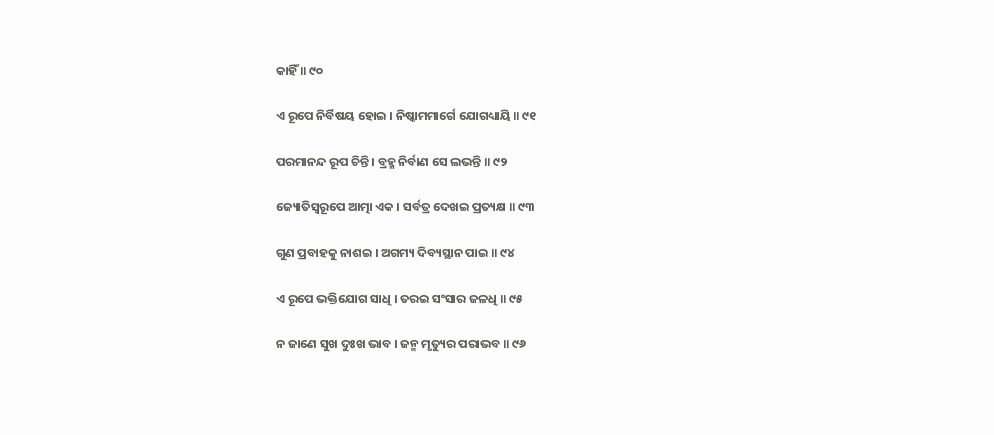କାହିଁ ॥ ୯୦

ଏ ରୂପେ ନିର୍ବିଷୟ ହୋଇ । ନିଷ୍କାମମାର୍ଗେ ଯୋଗଧ୍ୟାୟି ॥ ୯୧

ପରମାନନ୍ଦ ରୂପ ଚିନ୍ତି । ବ୍ରହ୍ମ ନିର୍ବାଣ ସେ ଲଭନ୍ତି ॥ ୯୨

ଜ୍ୟୋତିସ୍ୱରୂପେ ଆତ୍ମା ଏକ । ସର୍ବତ୍ର ଦେଖଇ ପ୍ରତ୍ୟକ୍ଷ ॥ ୯୩

ଗୁଣ ପ୍ରବାହକୁ ନାଶଇ । ଅଗମ୍ୟ ଦିବ୍ୟସ୍ଥାନ ପାଇ ॥ ୯୪

ଏ ରୂପେ ଭକ୍ତିଯୋଗ ସାଧି । ତରଇ ସଂସାର ଜଳଧି ॥ ୯୫

ନ ଜାଣେ ସୁଖ ଦୁଃଖ ଭାବ । ଜନ୍ମ ମୃତ୍ୟୁର ପରାଭବ ॥ ୯୬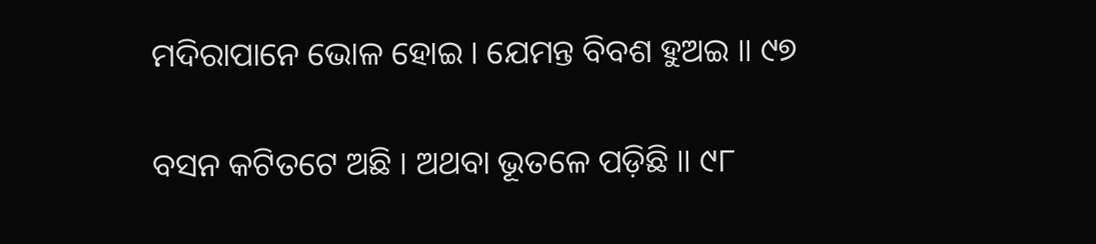ମଦିରାପାନେ ଭୋଳ ହୋଇ । ଯେମନ୍ତ ବିବଶ ହୁଅଇ ॥ ୯୭

ବସନ କଟିତଟେ ଅଛି । ଅଥବା ଭୂତଳେ ପଡ଼ିଛି ॥ ୯୮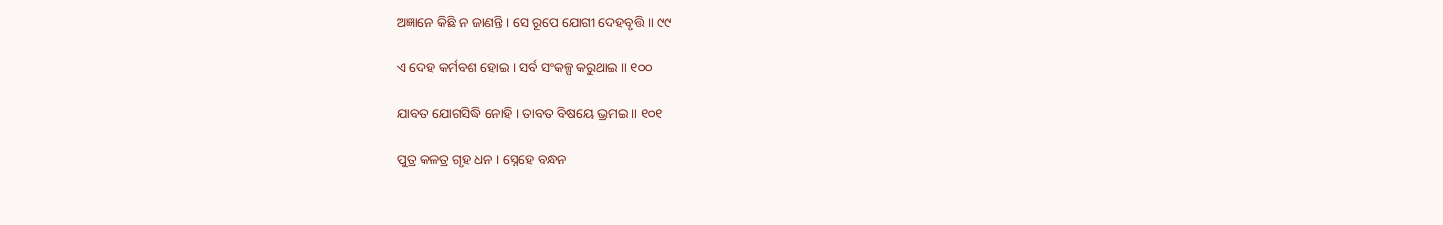ଅଜ୍ଞାନେ କିଛି ନ ଜାଣନ୍ତି । ସେ ରୂପେ ଯୋଗୀ ଦେହବୃତ୍ତି ॥ ୯୯

ଏ ଦେହ କର୍ମବଶ ହୋଇ । ସର୍ବ ସଂକଳ୍ପ କରୁଥାଇ ॥ ୧୦୦

ଯାବତ ଯୋଗସିଦ୍ଧି ନୋହି । ତାବତ ବିଷୟେ ଭ୍ରମଇ ॥ ୧୦୧

ପୁତ୍ର କଳତ୍ର ଗୃହ ଧନ । ସ୍ନେହେ ବନ୍ଧନ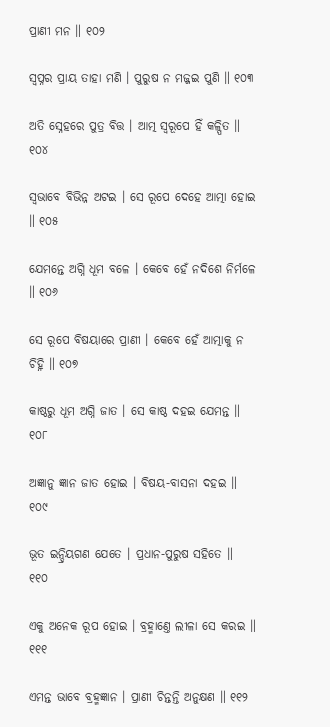ପ୍ରାଣୀ ମନ ॥ ୧୦୨

ସ୍ୱପ୍ନର ପ୍ରାୟ ତାହା ମଣି । ପୁରୁଷ ନ ମଜ୍ଜଇ ପୁଣି ॥ ୧୦୩

ଅତି ସ୍ନେହରେ ପୁତ୍ର ବିତ୍ତ । ଆତ୍ମ ସ୍ୱରୂପେ ହିଁ କଳ୍ପିତ ॥ ୧୦୪

ସ୍ୱଭାବେ ବିଭିନ୍ନ ଅଟଇ । ସେ ରୂପେ ଦେହେ ଆତ୍ମା ହୋଇ ॥ ୧୦୫

ଯେମନ୍ତେ ଅଗ୍ନି ଧୂମ ବଳେ । କେବେ ହେଁ ନଦିଶେ ନିର୍ମଳେ ॥ ୧୦୬

ସେ ରୂପେ ବିଷୟାରେ ପ୍ରାଣୀ । କେବେ ହେଁ ଆତ୍ମାକୁ ନ ଚିହ୍ନି ॥ ୧୦୭

କାଷ୍ଠରୁ ଧୂମ ଅଗ୍ନି ଜାତ । ସେ କାଷ୍ଠ ଦହଇ ଯେମନ୍ତ ॥ ୧୦୮

ଅଜ୍ଞାନୁ ଜ୍ଞାନ ଜାତ ହୋଇ । ବିଷୟ-ବାସନା ଦହଇ ॥ ୧୦୯

ଭୂତ ଇନ୍ଦ୍ରିୟଗଣ ଯେତେ । ପ୍ରଧାନ-ପୁରୁଷ ସହିତେ ॥ ୧୧୦

ଏକୁ ଅନେକ ରୂପ ହୋଇ । ବ୍ରହ୍ମାଣ୍ତେ ଲୀଳା ସେ କରଇ ॥ ୧୧୧

ଏମନ୍ତ ଭାବେ ବ୍ରହ୍ମଜ୍ଞାନ । ପ୍ରାଣୀ ଚିନ୍ତନ୍ତି ଅନୁକ୍ଷଣ ॥ ୧୧୨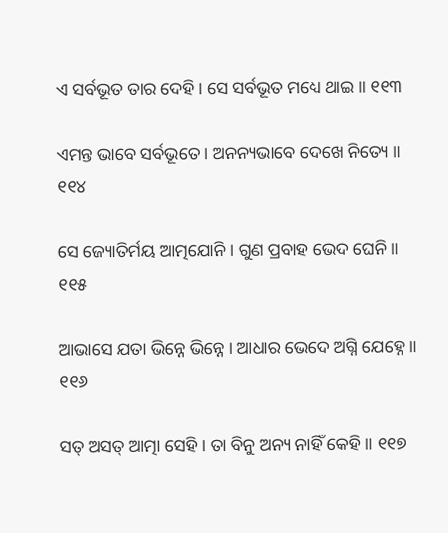ଏ ସର୍ବଭୂତ ତାର ଦେହି । ସେ ସର୍ବଭୂତ ମଧ୍ୟେ ଥାଇ ॥ ୧୧୩

ଏମନ୍ତ ଭାବେ ସର୍ବଭୂତେ । ଅନନ୍ୟଭାବେ ଦେଖେ ନିତ୍ୟେ ॥ ୧୧୪

ସେ ଜ୍ୟୋତିର୍ମୟ ଆତ୍ମଯୋନି । ଗୁଣ ପ୍ରବାହ ଭେଦ ଘେନି ॥ ୧୧୫

ଆଭାସେ ଯତା ଭିନ୍ନେ ଭିନ୍ନେ । ଆଧାର ଭେଦେ ଅଗ୍ନି ଯେହ୍ନେ ॥ ୧୧୬

ସତ୍ ଅସତ୍ ଆତ୍ମା ସେହି । ତା ବିନୁ ଅନ୍ୟ ନାହିଁ କେହି ॥ ୧୧୭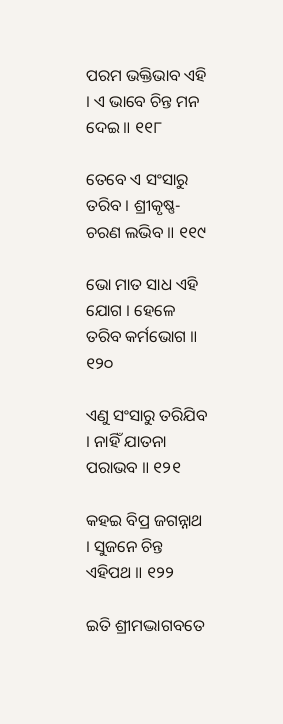ପରମ ଭକ୍ତିଭାବ ଏହି । ଏ ଭାବେ ଚିନ୍ତ ମନ ଦେଇ ॥ ୧୧୮

ତେବେ ଏ ସଂସାରୁ ତରିବ । ଶ୍ରୀକୃଷ୍ଣ-ଚରଣ ଲଭିବ ॥ ୧୧୯

ଭୋ ମାତ ସାଧ ଏହି ଯୋଗ । ହେଳେ ତରିବ କର୍ମଭୋଗ ॥ ୧୨୦

ଏଣୁ ସଂସାରୁ ତରିଯିବ । ନାହିଁ ଯାତନା ପରାଭବ ॥ ୧୨୧

କହଇ ବିପ୍ର ଜଗନ୍ନାଥ । ସୁଜନେ ଚିନ୍ତ ଏହିପଥ ॥ ୧୨୨

ଇତି ଶ୍ରୀମଦ୍ଭାଗବତେ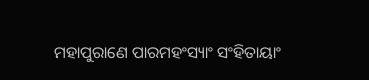ମହାପୁରାଣେ ପାରମହଂସ୍ୟାଂ ସଂହିତାୟାଂ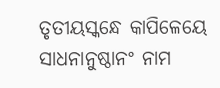ତୃତୀୟସ୍କନ୍ଧେ କାପିଳେୟେ ସାଧନାନୁଷ୍ଠାନଂ ନାମ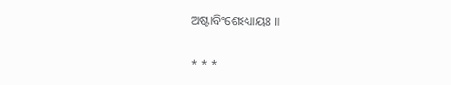ଅଷ୍ଟାବିଂଶେଽଧ୍ୟାୟଃ ॥

* * *